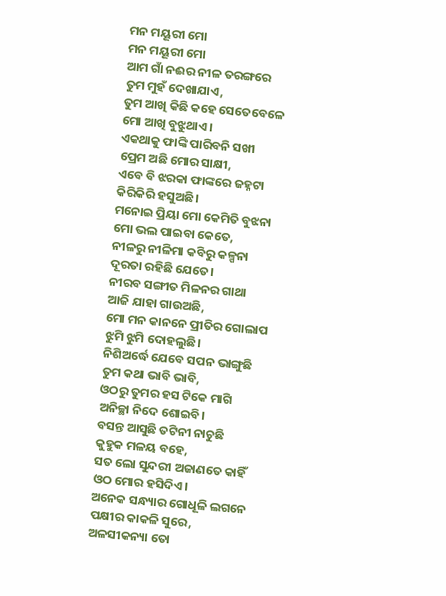ମନ ମୟୂରୀ ମୋ
ମନ ମୟୂରୀ ମୋ
ଆମ ଗାଁ ନଈର ନୀଳ ତରଙ୍ଗରେ
ତୁମ ମୁହଁ ଦେଖାଯାଏ,
ତୁମ ଆଖି କିଛି କହେ ସେତେବେଳେ
ମୋ ଆଖି ବୁଝୁଥାଏ।
ଏକଥାକୁ ଫାଙ୍କି ପାରିବନି ସଖୀ
ପ୍ରେମ ଅଛି ମୋର ସାକ୍ଷୀ,
ଏବେ ବି ଝରକା ଫାଙ୍କରେ ଜହ୍ନଟା
କିରିକିରି ହସୁଅଛି।
ମନୋଇ ପ୍ରିୟା ମୋ କେମିତି ବୁଝନା
ମୋ ଭଲ ପାଇବା କେତେ,
ନୀଳରୁ ନୀଳିମା କବିରୁ କଳ୍ପନା
ଦୂରତା ରହିଛି ଯେତେ।
ନୀରବ ସଙ୍ଗୀତ ମିଳନର ଗାଥା
ଆଜି ଯାହା ଗାଉଅଛି,
ମୋ ମନ କାନନେ ପ୍ରୀତିର ଗୋଲାପ
ଝୁମି ଝୁମି ଦୋହଲୁଛି।
ନିଶିଅର୍ଦ୍ଧେ ଯେବେ ସପନ ଭାଙ୍ଗୁଛି
ତୁମ କଥା ଭାବି ଭାବି,
ଓଠରୁ ତୁମର ହସ ଟିକେ ମାଗି
ଅନିଚ୍ଛା ନିଦେ ଶୋଇବି।
ବସନ୍ତ ଆସୁଛି ତଟିନୀ ନାଚୁଛି
କୁହୁକ ମଳୟ ବହେ,
ସତ ଲୋ ସୁନ୍ଦରୀ ଅଜାଣତେ କାହିଁ
ଓଠ ମୋର ହସିଦିଏ।
ଅନେକ ସନ୍ଧ୍ୟାର ଗୋଧୂଳି ଲଗନେ
ପକ୍ଷୀର କାକଳି ସୁରେ,
ଅଳସୀକନ୍ୟା ତୋ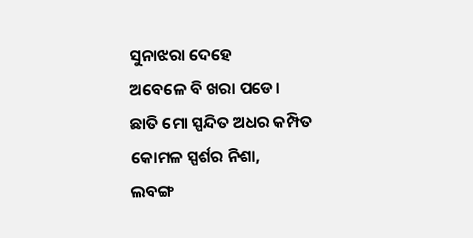ସୁନାଝରା ଦେହେ
ଅବେଳେ ବି ଖରା ପଡେ।
ଛାତି ମୋ ସ୍ପନ୍ଦିତ ଅଧର କମ୍ପିତ
କୋମଳ ସ୍ପର୍ଶର ନିଶା,
ଲବଙ୍ଗ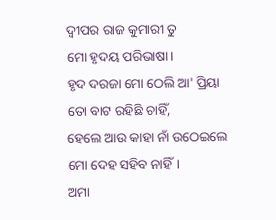ଦ୍ଵୀପର ରାଜ କୁମାରୀ ତୁ
ମୋ ହୃଦୟ ପରିଭାଷା।
ହୃଦ ଦରଜା ମୋ ଠେଲି ଆ' ପ୍ରିୟା
ତୋ ବାଟ ରହିଛି ଚାହିଁ,
ହେଲେ ଆଉ କାହା ନାଁ ଉଠେଇଲେ
ମୋ ଦେହ ସହିବ ନାହିଁ।
ଅମା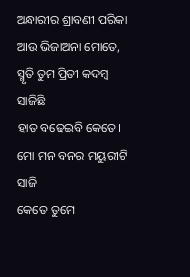ଅନ୍ଧାରୀର ଶ୍ରାବଣୀ ପରିକା
ଆଉ ଭିଜାଅନା ମୋତେ,
ସ୍ମୃତି ତୁମ ପ୍ରିତୀ କଦମ୍ବ ସାଜିଛି
ହାତ ବଢେଇବି କେତେ।
ମୋ ମନ ବନର ମୟୁରୀଟି ସାଜି
କେତେ ତୁମେ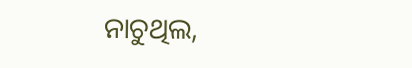ନାଚୁଥିଲ,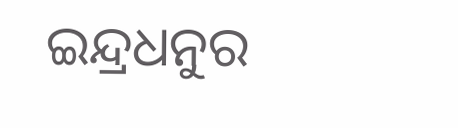ଇନ୍ଦ୍ରଧନୁର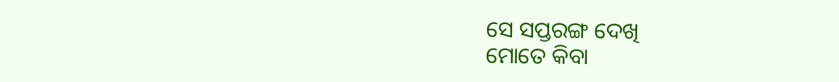ସେ ସପ୍ତରଙ୍ଗ ଦେଖି
ମୋତେ କିବା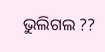ଭୁଲିଗଲ ??